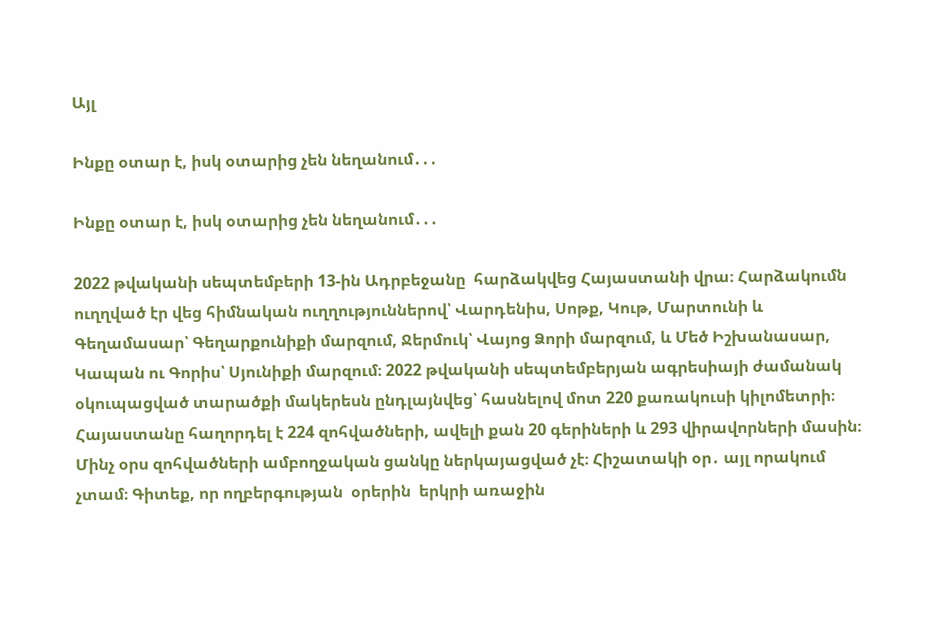Այլ

Ինքը օտար է, իսկ օտարից չեն նեղանում․․․

Ինքը օտար է, իսկ օտարից չեն նեղանում․․․

2022 թվականի սեպտեմբերի 13-ին Ադրբեջանը  հարձակվեց Հայաստանի վրա։ Հարձակումն ուղղված էր վեց հիմնական ուղղություններով՝ Վարդենիս, Սոթք, Կութ, Մարտունի և Գեղամասար՝ Գեղարքունիքի մարզում, Ջերմուկ՝ Վայոց Ձորի մարզում, և Մեծ Իշխանասար, Կապան ու Գորիս՝ Սյունիքի մարզում։ 2022 թվականի սեպտեմբերյան ագրեսիայի ժամանակ օկուպացված տարածքի մակերեսն ընդլայնվեց՝ հասնելով մոտ 220 քառակուսի կիլոմետրի։ Հայաստանը հաղորդել է 224 զոհվածների, ավելի քան 20 գերիների և 293 վիրավորների մասին։ Մինչ օրս զոհվածների ամբողջական ցանկը ներկայացված չէ։ Հիշատակի օր․ այլ որակում  չտամ։ Գիտեք, որ ողբերգության  օրերին  երկրի առաջին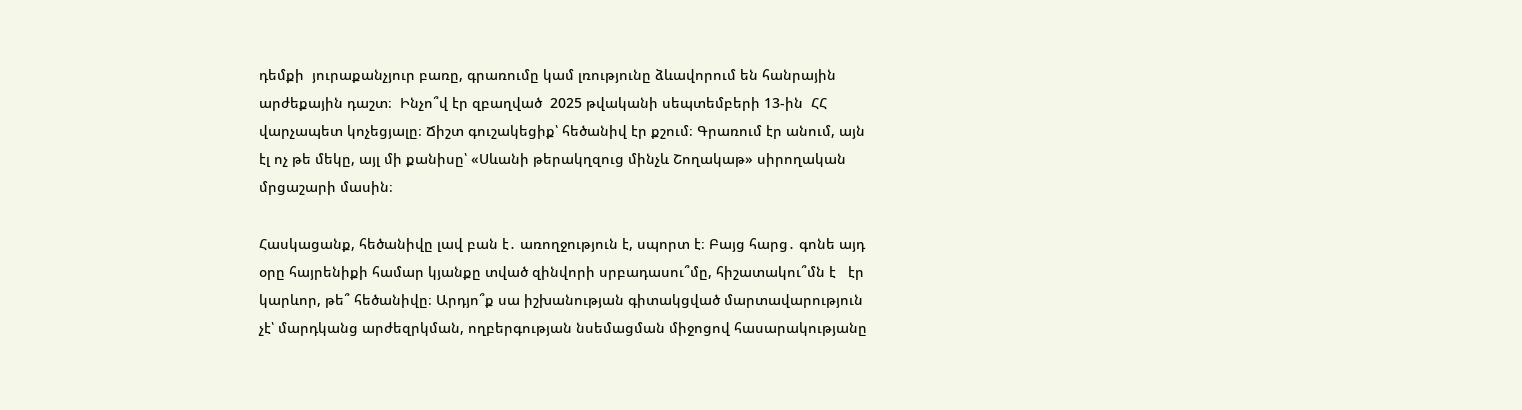դեմքի  յուրաքանչյուր բառը, գրառումը կամ լռությունը ձևավորում են հանրային արժեքային դաշտ։  Ինչո՞վ էր զբաղված  2025 թվականի սեպտեմբերի 13-ին  ՀՀ վարչապետ կոչեցյալը։ Ճիշտ գուշակեցիք՝ հեծանիվ էր քշում։ Գրառում էր անում, այն էլ ոչ թե մեկը, այլ մի քանիսը՝ «Սևանի թերակղզուց մինչև Շողակաթ» սիրողական մրցաշարի մասին։

Հասկացանք, հեծանիվը լավ բան է․ առողջություն է, սպորտ է։ Բայց հարց․ գոնե այդ օրը հայրենիքի համար կյանքը տված զինվորի սրբադասու՞մը, հիշատակու՞մն է   էր կարևոր, թե՞ հեծանիվը։ Արդյո՞ք սա իշխանության գիտակցված մարտավարություն չէ՝ մարդկանց արժեզրկման, ողբերգության նսեմացման միջոցով հասարակությանը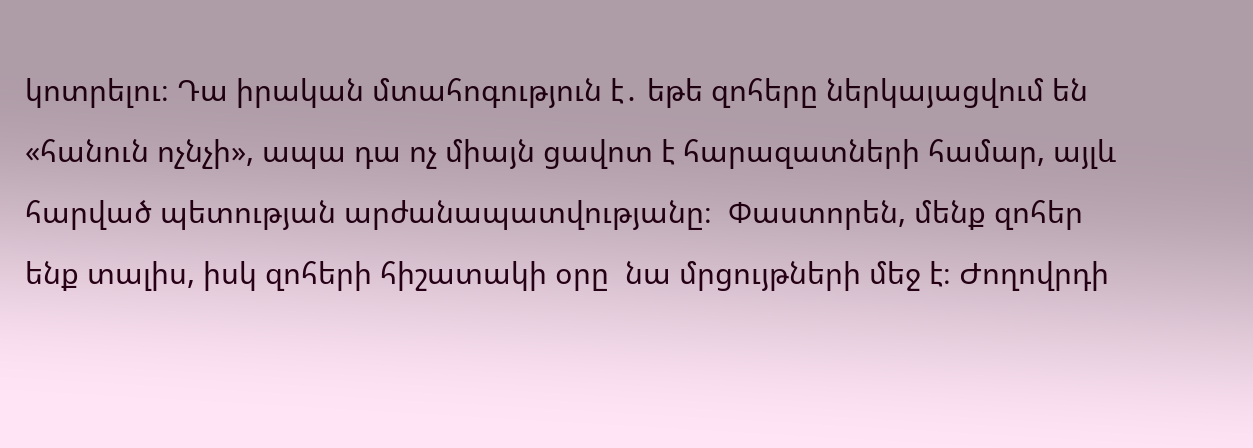կոտրելու։ Դա իրական մտահոգություն է․ եթե զոհերը ներկայացվում են «հանուն ոչնչի», ապա դա ոչ միայն ցավոտ է հարազատների համար, այլև հարված պետության արժանապատվությանը։  Փաստորեն, մենք զոհեր ենք տալիս, իսկ զոհերի հիշատակի օրը  նա մրցույթների մեջ է։ Ժողովրդի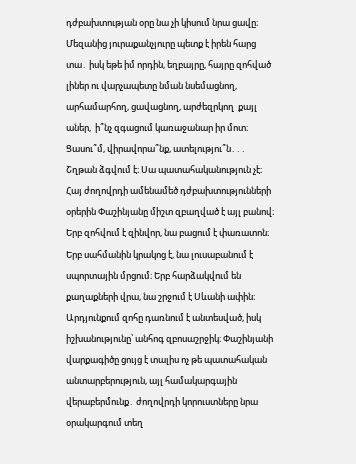դժբախտության օրը նա չի կիսում նրա ցավը։ Մեզանից յուրաքանչյուրը պետք է իրեն հարց տա․ իսկ եթե իմ որդին, եղբայրը, հայրը զոհված լիներ ու վարչապետը նման նսեմացնող, արհամարհող, ցավացնող, արժեզրկող  քայլ աներ,  ի՞նչ զգացում կառաջանար իր մոտ։ Ցասու՞մ, վիրավորա՞նք, ատելությու՞ն․․․ Շղթան ձգվում է։ Սա պատահականություն չէ։ Հայ ժողովրդի ամենամեծ դժբախտությունների օրերին Փաշինյանը միշտ զբաղված է այլ բանով։ Երբ զոհվում է զինվոր, նա բացում է փառատոն։ Երբ սահմանին կրակոց է, նա լուսաբանում է սպորտային մրցում։ Երբ հարձակվում են քաղաքների վրա, նա շրջում է Սևանի ափին։ Արդյունքում զոհը դառնում է անտեսված, իսկ իշխանությունը՝ անհոգ զբոսաշրջիկ։ Փաշինյանի վարքագիծը ցույց է տալիս ոչ թե պատահական անտարբերություն, այլ համակարգային վերաբերմունք․ ժողովրդի կորուստները նրա օրակարգում տեղ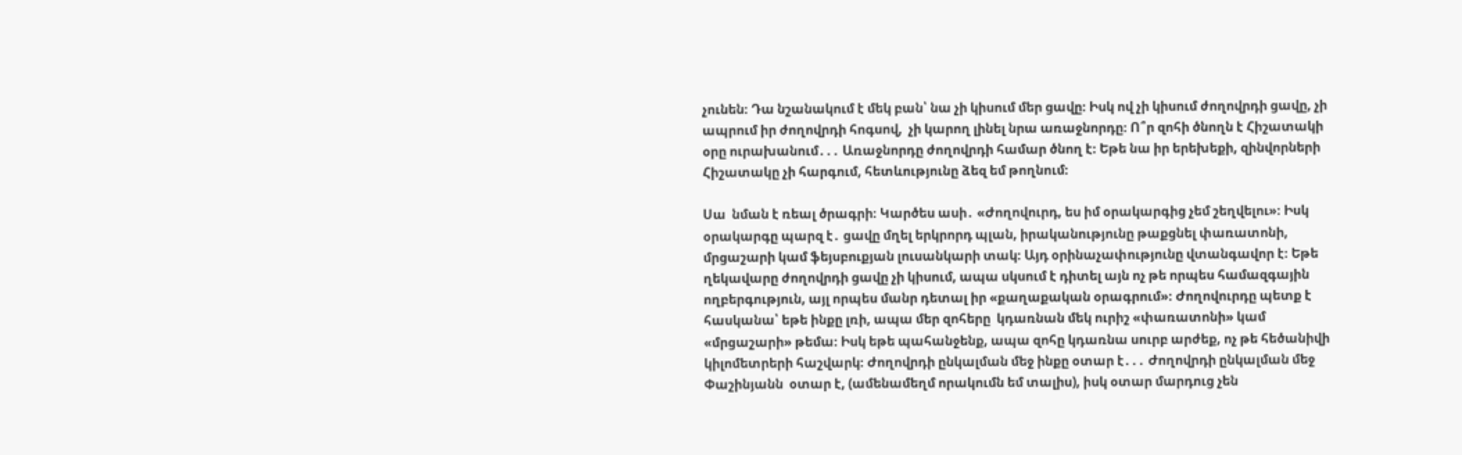չունեն։ Դա նշանակում է մեկ բան՝ նա չի կիսում մեր ցավը։ Իսկ ով չի կիսում ժողովրդի ցավը, չի ապրում իր ժողովրդի հոգսով,  չի կարող լինել նրա առաջնորդը։ Ո՞ր զոհի ծնողն է Հիշատակի օրը ուրախանում․․․ Առաջնորդը ժողովրդի համար ծնող է։ Եթե նա իր երեխեքի, զինվորների Հիշատակը չի հարգում, հետևությունը ձեզ եմ թողնում։

Սա  նման է ռեալ ծրագրի։ Կարծես ասի․ «Ժողովուրդ, ես իմ օրակարգից չեմ շեղվելու»։ Իսկ օրակարգը պարզ է․ ցավը մղել երկրորդ պլան, իրականությունը թաքցնել փառատոնի, մրցաշարի կամ ֆեյսբուքյան լուսանկարի տակ։ Այդ օրինաչափությունը վտանգավոր է։ Եթե ղեկավարը ժողովրդի ցավը չի կիսում, ապա սկսում է դիտել այն ոչ թե որպես համազգային ողբերգություն, այլ որպես մանր դետալ իր «քաղաքական օրագրում»։ Ժողովուրդը պետք է հասկանա՝ եթե ինքը լռի, ապա մեր զոհերը  կդառնան մեկ ուրիշ «փառատոնի» կամ «մրցաշարի» թեմա։ Իսկ եթե պահանջենք, ապա զոհը կդառնա սուրբ արժեք, ոչ թե հեծանիվի կիլոմետրերի հաշվարկ։ Ժողովրդի ընկալման մեջ ինքը օտար է․․․ Ժողովրդի ընկալման մեջ Փաշինյանն  օտար է, (ամենամեղմ որակումն եմ տալիս), իսկ օտար մարդուց չեն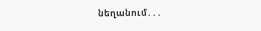նեղանում․․․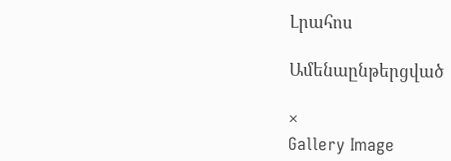Լրահոս

Ամենաընթերցված

×
Gallery Image